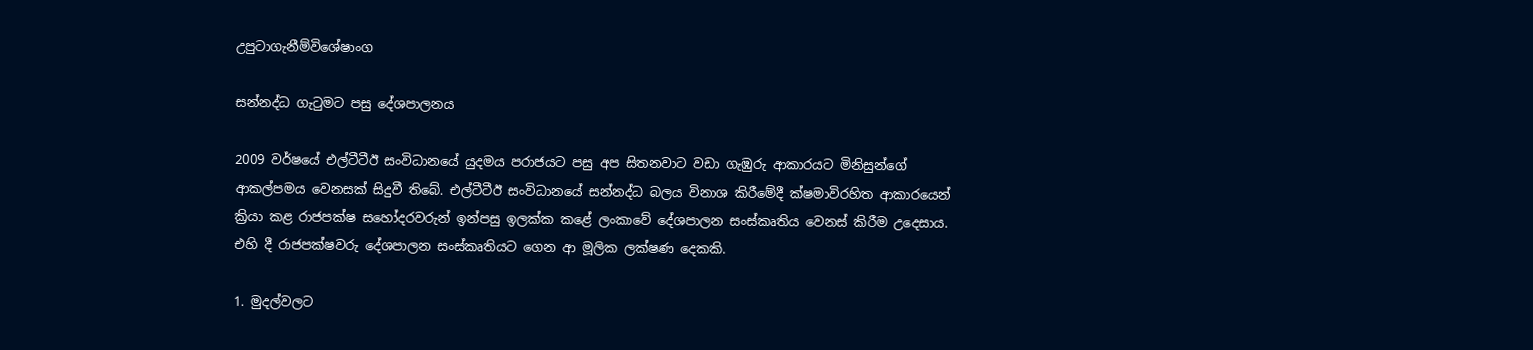උපුටාගැනීම්විශේෂාංග

සන්නද්ධ ගැටුමට පසු දේශපාලනය

2009 වර්ෂයේ එල්ටීටීඊ සංවිධානයේ යුදමය පරාජයට පසු අප සිතනවාට වඩා ගැඹුරු ආකාරයට මිනිසුන්ගේ ආකල්පමය වෙනසක් සිදුවී තිබේ. එල්ටීටීඊ සංවිධානයේ සන්නද්ධ බලය විනාශ කිරීමේදී ක්ෂමාවිරහිත ආකාරයෙන් ක්‍රියා කළ රාජපක්ෂ සහෝදරවරුන් ඉන්පසු ඉලක්ක කළේ ලංකාවේ දේශපාලන සංස්කෘතිය වෙනස් කිරීම උදෙසාය. එහි දී රාජපක්ෂවරු දේශපාලන සංස්කෘතියට ගෙන ආ මූලික ලක්ෂණ දෙකකි.

1. මුදල්වලට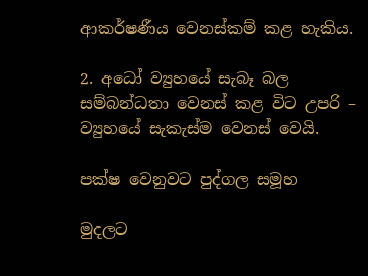ආකර්ෂණීය වෙනස්කම් කළ හැකිය.

2. අධෝ ව්‍යුහයේ සැබෑ බල සම්බන්ධතා වෙනස් කළ විට උපරි – ව්‍යුහයේ සැකැස්ම වෙනස් වෙයි.

පක්ෂ වෙනුවට පුද්ගල සමූහ

මුදලට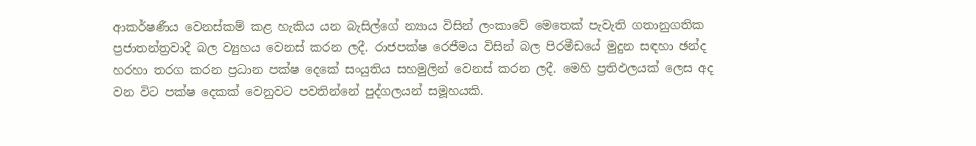ආකර්ෂණීය වෙනස්කම් කළ හැකිය යන බැසිල්ගේ න්‍යාය විසින් ලංකාවේ මෙතෙක් පැවැති ගතානුගතික ප්‍රජාතන්ත්‍රවාදී බල ව්‍යුහය වෙනස් කරන ලදී. රාජපක්ෂ රෙජීමය විසින් බල පිරමීඩයේ මුදුන සඳහා ඡන්ද හරහා තරග කරන ප්‍රධාන පක්ෂ දෙකේ සංයුතිය සහමුලින් වෙනස් කරන ලදී. මෙහි ප්‍රතිඵලයක් ලෙස අද වන විට පක්ෂ දෙකක් වෙනුවට පවතින්නේ පුද්ගලයන් සමූහයකි.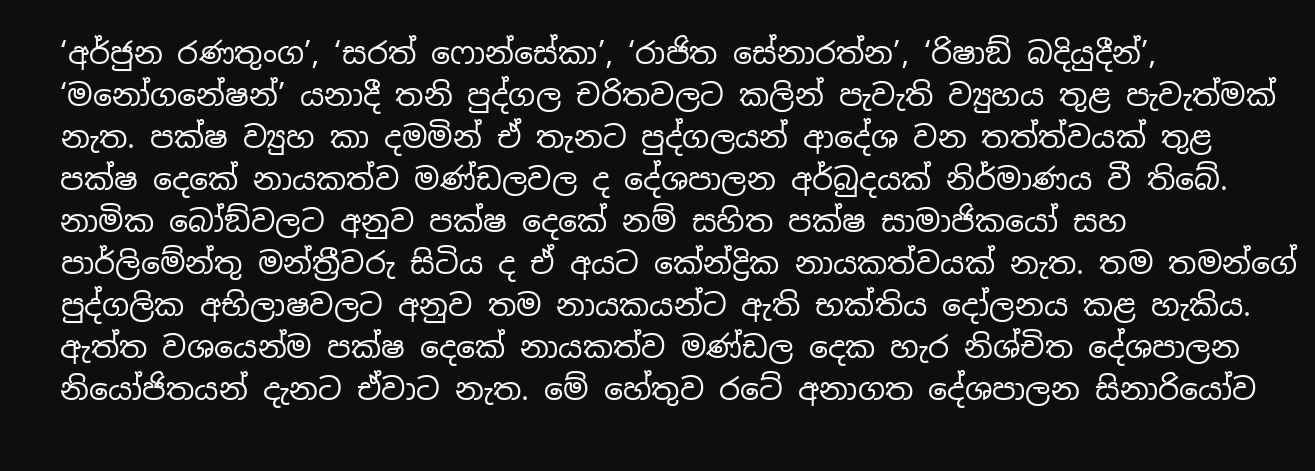‘අර්ජුන රණතුංග’, ‘සරත් ෆොන්සේකා’, ‘රාජිත සේනාරත්න’, ‘රිෂාඞ් බදියුදීන්’, ‘මනෝගනේෂන්’ යනාදී තනි පුද්ගල චරිතවලට කලින් පැවැති ව්‍යුහය තුළ පැවැත්මක් නැත. පක්ෂ ව්‍යුහ කා දමමින් ඒ තැනට පුද්ගලයන් ආදේශ වන තත්ත්වයක් තුළ පක්ෂ දෙකේ නායකත්ව මණ්ඩලවල ද දේශපාලන අර්බුදයක් නිර්මාණය වී තිබේ. නාමික බෝඞ්වලට අනුව පක්ෂ දෙකේ නම් සහිත පක්ෂ සාමාජිකයෝ සහ පාර්ලිමේන්තු මන්ත්‍රීවරු සිටිය ද ඒ අයට කේන්ද්‍රික නායකත්වයක් නැත. තම තමන්ගේ පුද්ගලික අභිලාෂවලට අනුව තම නායකයන්ට ඇති භක්තිය දෝලනය කළ හැකිය. ඇත්ත වශයෙන්ම පක්ෂ දෙකේ නායකත්ව මණ්ඩල දෙක හැර නිශ්චිත දේශපාලන නියෝජිතයන් දැනට ඒවාට නැත. මේ හේතුව රටේ අනාගත දේශපාලන සිනාරියෝව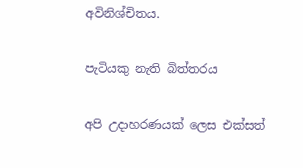අවිනිශ්චිතය.

පැටියකු නැති බිත්තරය

අපි උදාහරණයක් ලෙස එක්සත්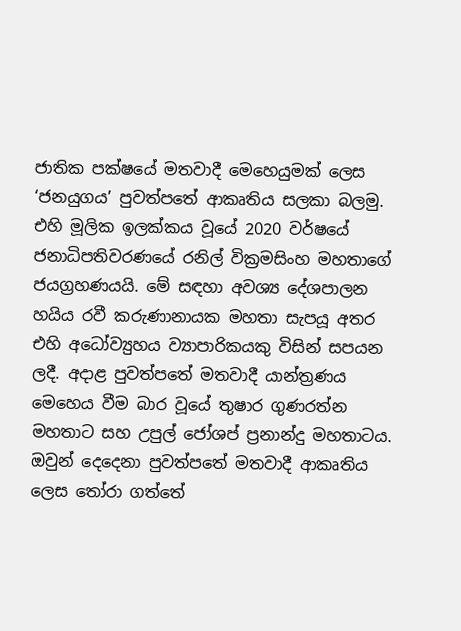ජාතික පක්ෂයේ මතවාදී මෙහෙයුමක් ලෙස ‘ජනයුගය’ පුවත්පතේ ආකෘතිය සලකා බලමු. එහි මූලික ඉලක්කය වූයේ 2020 වර්ෂයේ ජනාධිපතිවරණයේ රනිල් වික්‍රමසිංහ මහතාගේ ජයග්‍රහණයයි. මේ සඳහා අවශ්‍ය දේශපාලන හයිය රවී කරුණානායක මහතා සැපයූ අතර එහි අධෝව්‍යුහය ව්‍යාපාරිකයකු විසින් සපයන ලදී. අදාළ පුවත්පතේ මතවාදී යාන්ත්‍රණය මෙහෙය වීම බාර වූයේ තුෂාර ගුණරත්න මහතාට සහ උපුල් ජෝශප් ප්‍රනාන්දු මහතාටය. ඔවුන් දෙදෙනා පුවත්පතේ මතවාදී ආකෘතිය ලෙස තෝරා ගත්තේ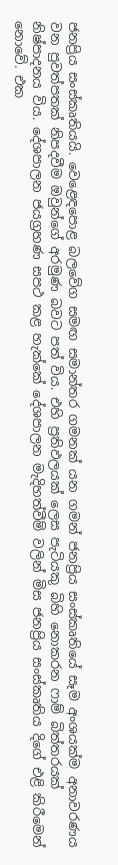ජනප්‍රිය සංස්කෘතියයි. වෙළෙඳපොළ බලවේග සමඟ සමාන්තර ගමනක් යන ගමන් ජනප්‍රිය සංස්කෘතියේ සෑම අංශයක්ම අනාවරණය වන පුවත්පතක් නිපදවීම ඔවුන්ගේ අරමුණ බවට පත් විය. එහි ප්‍රතිඵලයක් ලෙස පැටියකු බිහි නොකරන ෆාම් බිත්තරයක් නිෂ්පාදනය විය. දේශපාලන ජයග්‍රහණ සපථ කළ හැක්කේ දේශපාලන මැදිහත්වීම් වලින් මිස ජනප්‍රිය සංස්කෘතිය දිගේ එළි කිරීමෙන් නොවේ. එක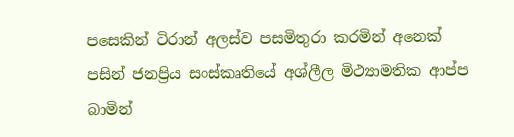පසෙකින් ටිරාන් අලස්ව පසමිතුරා කරමින් අනෙක් පසින් ජනප්‍රිය සංස්කෘතියේ අශ්ලීල මිථ්‍යාමතික ආප්ප බාමින්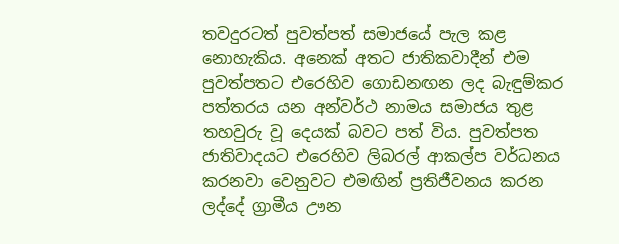තවදුරටත් පුවත්පත් සමාජයේ පැල කළ නොහැකිය. අනෙක් අතට ජාතිකවාදීන් එම පුවත්පතට එරෙහිව ගොඩනඟන ලද බැඳුම්කර පත්තරය යන අන්වර්ථ නාමය සමාජය තුළ තහවුරු වූ දෙයක් බවට පත් විය. පුවත්පත ජාතිවාදයට එරෙහිව ලිබරල් ආකල්ප වර්ධනය කරනවා වෙනුවට එමඟින් ප්‍රතිජීවනය කරන ලද්දේ ග්‍රාමීය ඌන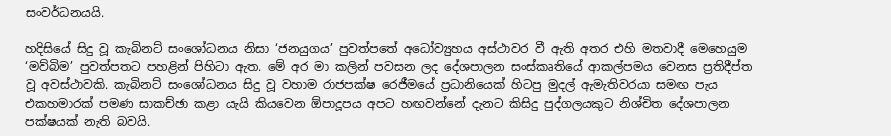සංවර්ධනයයි.

හදිසියේ සිදු වූ කැබිනට් සංශෝධනය නිසා ‘ජනයුගය’ පුවත්පතේ අධෝව්‍යුහය අස්ථාවර වී ඇති අතර එහි මතවාදී මෙහෙයුම ‘මව්බිම’ පුවත්පතට පහළින් පිහිටා ඇත. මේ අර මා කලින් පවසන ලද දේශපාලන සංස්කෘතියේ ආකල්පමය වෙනස ප්‍රතිදීප්ත වූ අවස්ථාවකි. කැබිනට් සංශෝධනය සිදු වූ වහාම රාජපක්ෂ රෙජීමයේ ප්‍රධානියෙක් හිටපු මුදල් ඇමැතිවරයා සමඟ පැය එකහමාරක් පමණ සාකච්ඡා කළා යැයි කියවෙන ඕපාදූපය අපට හඟවන්නේ දැනට කිසිදු පුද්ගලයකුට නිශ්චිත දේශපාලන පක්ෂයක් නැති බවයි.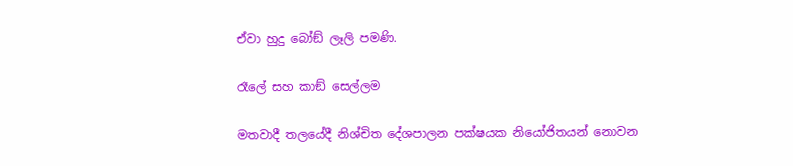ඒවා හුදු බෝඞ් ලෑලි පමණි.

රෑලේ සහ කාඞ් සෙල්ලම

මතවාදී තලයේදී නිශ්චිත දේශපාලන පක්ෂයක නියෝජිතයන් නොවන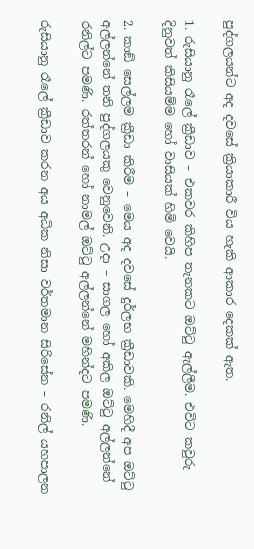පුද්ගලයන්ට අද දවසේ ක්‍රියාකාරී විය හැකි ආකාර දෙකක් ඇත.

1. රුසියානු රෑලේ ක්‍රීඩාව – එකවර කිහිප තැනකට ඔට්ටු ඇල්ලීම. එවිට කවුරු දිනුවත් කිසියම්ම හෝ වාසියක් හිමි වෙයි.

2. කාඞ් සෙල්ලම ක්‍රීඩා කිරීම – මෙය අද දවසේ දුර්ලභ ක්‍රීඩාවකි. මෙහිදී අප ඔට්ටු අල්ලන්නේ තනි පුද්ගලයකු වෙනුවෙනි. උදා – සාගල හෝ අකිල ඔට්ටු අල්ලන්නේ රනිල්ට පමණි. රත්තරන් හෝ නාමල් ඔට්ටු අල්ලන්නේ මහින්දට පමණි.

රුසියානු රෑලේ ක්‍රීඩාව කරන අය අධික නිසා වර්තමාන සිරිසේන – රනිල් යහපාලන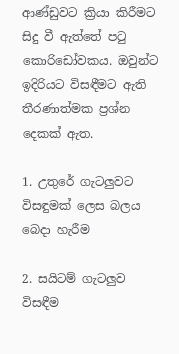ආණ්ඩුවට ක්‍රියා කිරීමට සිදු වී ඇත්තේ පටු කොරිඩෝවකය. ඔවුන්ට ඉදිරියට විසඳීමට ඇති තීරණාත්මක ප්‍රශ්න දෙකක් ඇත.

1. උතුරේ ගැටලුවට විසඳුමක් ලෙස බලය බෙදා හැරීම

2. සයිටම් ගැටලුව විසඳීම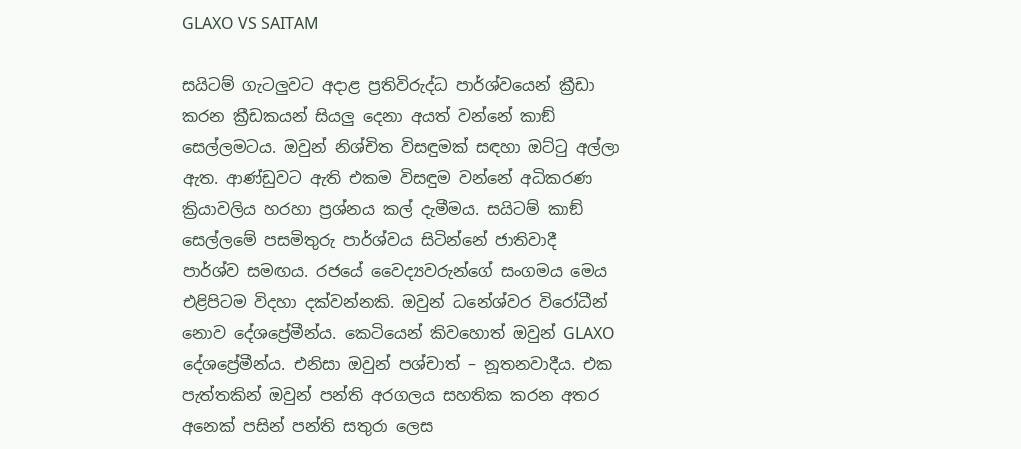GLAXO VS SAITAM

සයිටම් ගැටලුවට අදාළ ප්‍රතිවිරුද්ධ පාර්ශ්වයෙන් ක්‍රීඩා කරන ක්‍රීඩකයන් සියලු දෙනා අයත් වන්නේ කාඞ් සෙල්ලමටය. ඔවුන් නිශ්චිත විසඳුමක් සඳහා ඔට්ටු අල්ලා ඇත. ආණ්ඩුවට ඇති එකම විසඳුම වන්නේ අධිකරණ ක්‍රියාවලිය හරහා ප්‍රශ්නය කල් දැමීමය. සයිටම් කාඞ් සෙල්ලමේ පසමිතුරු පාර්ශ්වය සිටින්නේ ජාතිවාදී පාර්ශ්ව සමඟය. රජයේ වෛද්‍යවරුන්ගේ සංගමය මෙය එළිපිටම විදහා දක්වන්නකි. ඔවුන් ධනේශ්වර විරෝධීන් නොව දේශප්‍රේමීන්ය. කෙටියෙන් කිවහොත් ඔවුන් GLAXO  දේශප්‍රේමීන්ය. එනිසා ඔවුන් පශ්චාත් – නූතනවාදීය. එක පැත්තකින් ඔවුන් පන්ති අරගලය සහතික කරන අතර අනෙක් පසින් පන්ති සතුරා ලෙස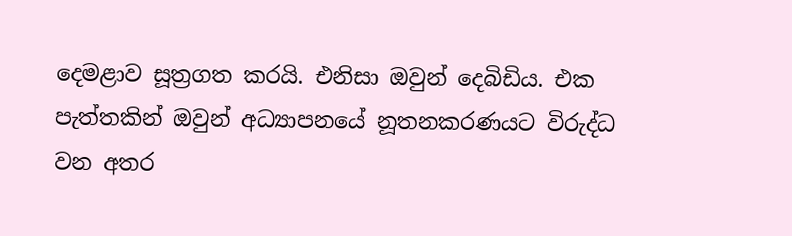දෙමළාව සූත්‍රගත කරයි. එනිසා ඔවුන් දෙබිඩිය. එක පැත්තකින් ඔවුන් අධ්‍යාපනයේ නූතනකරණයට විරුද්ධ වන අතර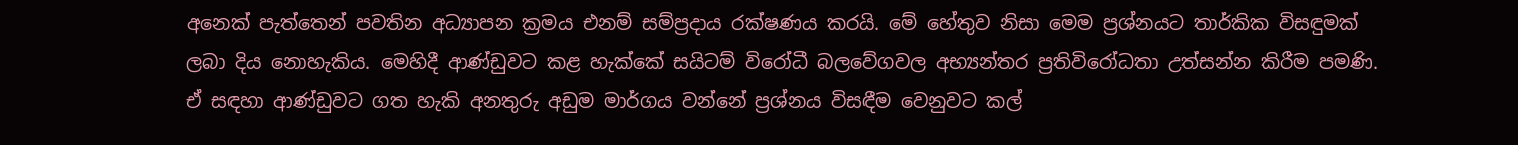අනෙක් පැත්තෙන් පවතින අධ්‍යාපන ක්‍රමය එනම් සම්ප්‍රදාය රක්ෂණය කරයි. මේ හේතුව නිසා මෙම ප්‍රශ්නයට තාර්කික විසඳුමක් ලබා දිය නොහැකිය. මෙහිදී ආණ්ඩුවට කළ හැක්කේ සයිටම් විරෝධී බලවේගවල අභ්‍යන්තර ප්‍රතිවිරෝධතා උත්සන්න කිරීම පමණි. ඒ සඳහා ආණ්ඩුවට ගත හැකි අනතුරු අඩුම මාර්ගය වන්නේ ප්‍රශ්නය විසඳීම වෙනුවට කල්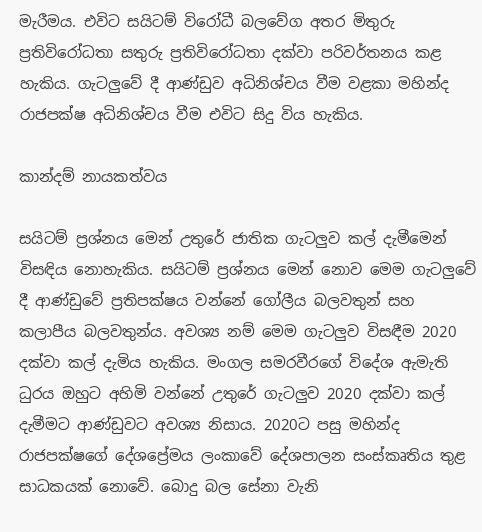මැරීමය. එවිට සයිටම් විරෝධී බලවේග අතර මිතුරු ප්‍රතිවිරෝධතා සතුරු ප්‍රතිවිරෝධතා දක්වා පරිවර්තනය කළ හැකිය. ගැටලුවේ දී ආණ්ඩුව අධිනිශ්චය වීම වළකා මහින්ද රාජපක්ෂ අධිනිශ්චය වීම එවිට සිදු විය හැකිය.

කාන්දම් නායකත්වය

සයිටම් ප්‍රශ්නය මෙන් උතුරේ ජාතික ගැටලුව කල් දැමීමෙන් විසඳිය නොහැකිය. සයිටම් ප්‍රශ්නය මෙන් නොව මෙම ගැටලුවේ දී ආණ්ඩුවේ ප්‍රතිපක්ෂය වන්නේ ගෝලීය බලවතුන් සහ කලාපීය බලවතුන්ය. අවශ්‍ය නම් මෙම ගැටලුව විසඳීම 2020 දක්වා කල් දැමිය හැකිය. මංගල සමරවීරගේ විදේශ ඇමැති ධුරය ඔහුට අහිමි වන්නේ උතුරේ ගැටලුව 2020 දක්වා කල් දැමීමට ආණ්ඩුවට අවශ්‍ය නිසාය. 2020ට පසු මහින්ද රාජපක්ෂගේ දේශප්‍රේමය ලංකාවේ දේශපාලන සංස්කෘතිය තුළ සාධකයක් නොවේ. බොදු බල සේනා වැනි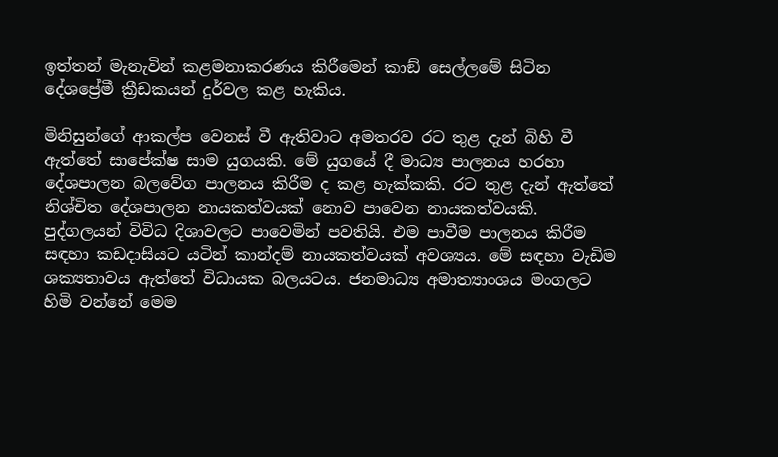ඉත්තන් මැනැවින් කළමනාකරණය කිරීමෙන් කාඞ් සෙල්ලමේ සිටින දේශප්‍රේමී ක්‍රීඩකයන් දුර්වල කළ හැකිය.

මිනිසුන්ගේ ආකල්ප වෙනස් වී ඇතිවාට අමතරව රට තුළ දැන් බිහි වී ඇත්තේ සාපේක්ෂ සාම යුගයකි. මේ යුගයේ දී මාධ්‍ය පාලනය හරහා දේශපාලන බලවේග පාලනය කිරීම ද කළ හැක්කකි. රට තුළ දැන් ඇත්තේ නිශ්චිත දේශපාලන නායකත්වයක් නොව පාවෙන නායකත්වයකි. පුද්ගලයන් විවිධ දිශාවලට පාවෙමින් පවතියි. එම පාවීම පාලනය කිරීම සඳහා කඩදාසියට යටින් කාන්දම් නායකත්වයක් අවශ්‍යය. මේ සඳහා වැඩිම ශක්‍යතාවය ඇත්තේ විධායක බලයටය. ජනමාධ්‍ය අමාත්‍යාංශය මංගලට හිමි වන්නේ මෙම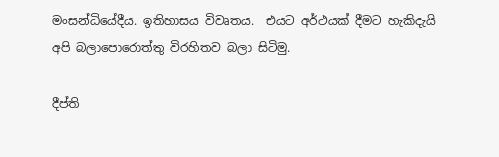මංසන්ධියේදීය. ඉතිහාසය විවෘතය.  එයට අර්ථයක් දීමට හැකිදැයි අපි බලාපොරොත්තු විරහිතව බලා සිටිමු.

දීප්ති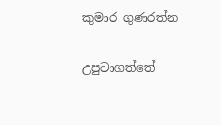කුමාර ගුණරත්න

උපුටාගත්තේ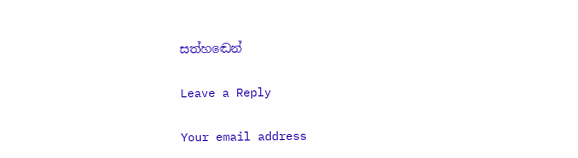සත්හඬෙන්

Leave a Reply

Your email address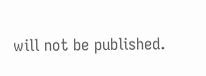will not be published.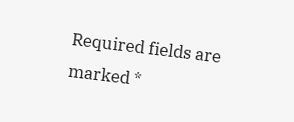Required fields are marked *